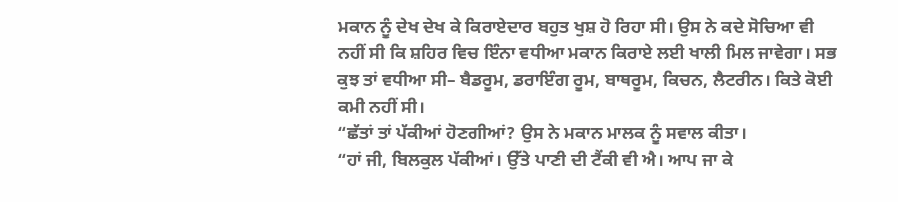ਮਕਾਨ ਨੂੰ ਦੇਖ ਦੇਖ ਕੇ ਕਿਰਾਏਦਾਰ ਬਹੁਤ ਖੁਸ਼ ਹੋ ਰਿਹਾ ਸੀ। ਉਸ ਨੇ ਕਦੇ ਸੋਚਿਆ ਵੀ ਨਹੀਂ ਸੀ ਕਿ ਸ਼ਹਿਰ ਵਿਚ ਇੰਨਾ ਵਧੀਆ ਮਕਾਨ ਕਿਰਾਏ ਲਈ ਖਾਲੀ ਮਿਲ ਜਾਵੇਗਾ। ਸਭ ਕੁਝ ਤਾਂ ਵਧੀਆ ਸੀ– ਬੈਡਰੂਮ, ਡਰਾਇੰਗ ਰੂਮ, ਬਾਥਰੂਮ, ਕਿਚਨ, ਲੈਟਰੀਨ। ਕਿਤੇ ਕੋਈ ਕਮੀ ਨਹੀਂ ਸੀ।
“ਛੱਤਾਂ ਤਾਂ ਪੱਕੀਆਂ ਹੋਣਗੀਆਂ? ਉਸ ਨੇ ਮਕਾਨ ਮਾਲਕ ਨੂੰ ਸਵਾਲ ਕੀਤਾ।
“ਹਾਂ ਜੀ, ਬਿਲਕੁਲ ਪੱਕੀਆਂ। ਉੱਤੇ ਪਾਣੀ ਦੀ ਟੈਂਕੀ ਵੀ ਐ। ਆਪ ਜਾ ਕੇ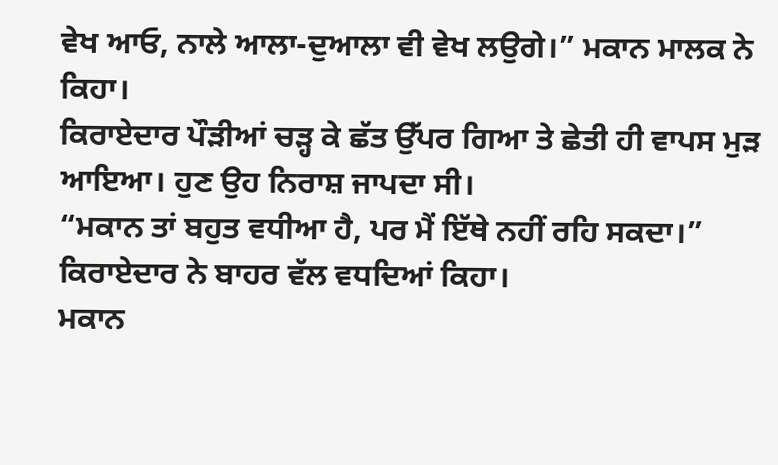ਵੇਖ ਆਓ, ਨਾਲੇ ਆਲਾ-ਦੁਆਲਾ ਵੀ ਵੇਖ ਲਉਗੇ।” ਮਕਾਨ ਮਾਲਕ ਨੇ ਕਿਹਾ।
ਕਿਰਾਏਦਾਰ ਪੌੜੀਆਂ ਚੜ੍ਹ ਕੇ ਛੱਤ ਉੱਪਰ ਗਿਆ ਤੇ ਛੇਤੀ ਹੀ ਵਾਪਸ ਮੁੜ ਆਇਆ। ਹੁਣ ਉਹ ਨਿਰਾਸ਼ ਜਾਪਦਾ ਸੀ।
“ਮਕਾਨ ਤਾਂ ਬਹੁਤ ਵਧੀਆ ਹੈ, ਪਰ ਮੈਂ ਇੱਥੇ ਨਹੀਂ ਰਹਿ ਸਕਦਾ।” ਕਿਰਾਏਦਾਰ ਨੇ ਬਾਹਰ ਵੱਲ ਵਧਦਿਆਂ ਕਿਹਾ।
ਮਕਾਨ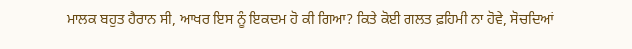ਮਾਲਕ ਬਹੁਤ ਹੈਰਾਨ ਸੀ, ਆਖਰ ਇਸ ਨੂੰ ਇਕਦਮ ਹੋ ਕੀ ਗਿਆ? ਕਿਤੇ ਕੋਈ ਗਲਤ ਫ਼ਹਿਮੀ ਨਾ ਹੋਵੇ, ਸੋਚਦਿਆਂ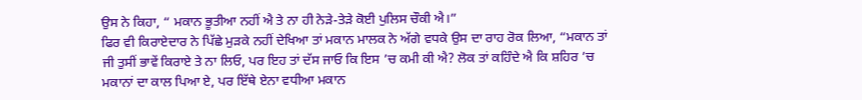ਉਸ ਨੇ ਕਿਹਾ, “ ਮਕਾਨ ਭੂਤੀਆ ਨਹੀਂ ਐ ਤੇ ਨਾ ਹੀ ਨੇੜੇ-ਤੇੜੇ ਕੋਈ ਪੁਲਿਸ ਚੌਕੀ ਐ।”
ਫਿਰ ਵੀ ਕਿਰਾਏਦਾਰ ਨੇ ਪਿੱਛੇ ਮੁੜਕੇ ਨਹੀਂ ਦੇਖਿਆ ਤਾਂ ਮਕਾਨ ਮਾਲਕ ਨੇ ਅੱਗੇ ਵਧਕੇ ਉਸ ਦਾ ਰਾਹ ਰੋਕ ਲਿਆ, “ਮਕਾਨ ਤਾਂ ਜੀ ਤੁਸੀਂ ਭਾਵੇਂ ਕਿਰਾਏ ਤੇ ਨਾ ਲਿਓ, ਪਰ ਇਹ ਤਾਂ ਦੱਸ ਜਾਓ ਕਿ ਇਸ ’ਚ ਕਮੀ ਕੀ ਐ? ਲੋਕ ਤਾਂ ਕਹਿੰਦੇ ਐ ਕਿ ਸ਼ਹਿਰ ’ਚ ਮਕਾਨਾਂ ਦਾ ਕਾਲ ਪਿਆ ਏ, ਪਰ ਇੱਥੇ ਏਨਾ ਵਧੀਆ ਮਕਾਨ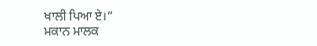ਖਾਲੀ ਪਿਆ ਏ।”
ਮਕਾਨ ਮਾਲਕ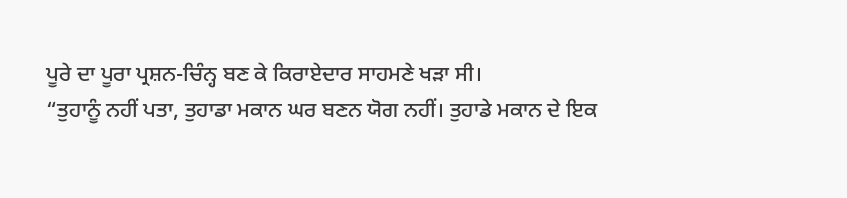ਪੂਰੇ ਦਾ ਪੂਰਾ ਪ੍ਰਸ਼ਨ-ਚਿੰਨ੍ਹ ਬਣ ਕੇ ਕਿਰਾਏਦਾਰ ਸਾਹਮਣੇ ਖੜਾ ਸੀ।
“ਤੁਹਾਨੂੰ ਨਹੀਂ ਪਤਾ, ਤੁਹਾਡਾ ਮਕਾਨ ਘਰ ਬਣਨ ਯੋਗ ਨਹੀਂ। ਤੁਹਾਡੇ ਮਕਾਨ ਦੇ ਇਕ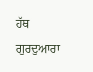ਹੱਥ ਗੁਰਦੁਆਰਾ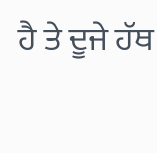ਹੈ ਤੇ ਦੂਜੇ ਹੱਥ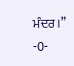ਮੰਦਰ।”
-0-